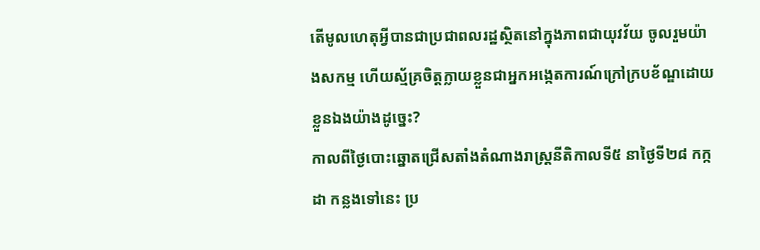តើមូលហេតុអ្វីបានជាប្រជាពលរដ្ឋស្ថិតនៅក្នុងភាពជាយុវវ័យ ចូលរួមយ៉ាងសកម្ម ហើយស្ម័គ្រចិត្តក្លាយខ្លួនជាអ្នកអង្កេតការណ៍ក្រៅក្របខ័ណ្ឌដោយខ្លួនឯងយ៉ាងដូច្នេះ?
កាលពីថ្ងៃបោះឆ្នោតជ្រើសតាំងតំណាងរាស្ត្រនីតិកាលទី៥ នាថ្ងៃទី២៨ កក្កដា កន្លងទៅនេះ ប្រ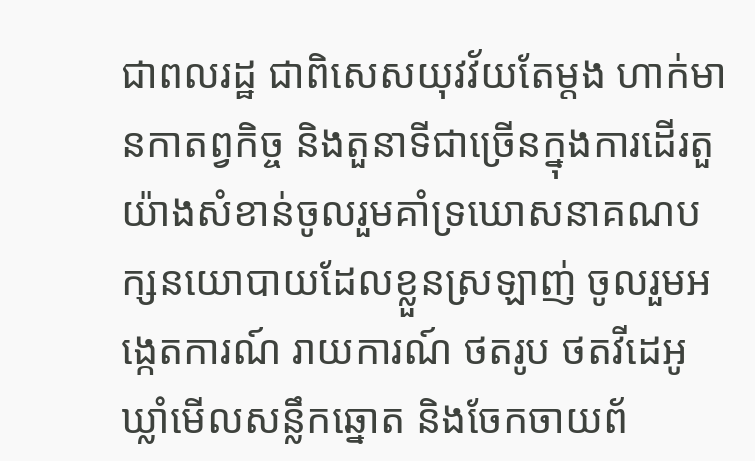ជាពលរដ្ឋ ជាពិសេសយុវវ័យតែម្តង ហាក់មានកាតព្វកិច្ច និងតួនាទីជាច្រើនក្នុងការដើរតួយ៉ាងសំខាន់ចូលរួមគាំទ្រឃោសនាគណបក្សនយោបាយដែលខ្លួនស្រឡាញ់ ចូលរួមអង្កេតការណ៍ រាយការណ៍ ថតរូប ថតវីដេអូ ឃ្លាំមើលសន្លឹកឆ្នោត និងចែកចាយព័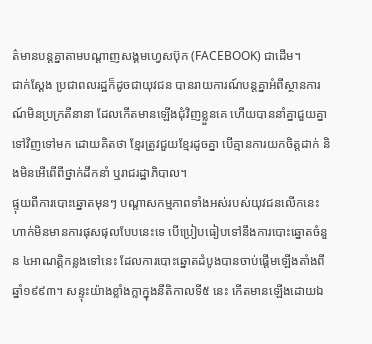ត៌មានបន្តគ្នាតាមបណ្ដាញសង្គមហ្វេសប៊ុក (FACEBOOK) ជាដើម។
ជាក់ស្តែង ប្រជាពលរដ្ឋក៏ដូចជាយុវជន បានរាយការណ៍បន្តគ្នាអំពីស្ថានការណ៍មិនប្រក្រតីនានា ដែលកើតមានឡើងជុំវិញខ្លួនគេ ហើយបាននាំគ្នាជួយគ្នាទៅវិញទៅមក ដោយគិតថា ខ្មែរត្រូវជួយខ្មែរដូចគ្នា បើគ្មានការយកចិត្តដាក់ និងមិនអើពើពីថ្នាក់ដឹកនាំ ឬរាជរដ្ឋាភិបាល។
ផ្ទុយពីការបោះឆ្នោតមុនៗ បណ្ដាសកម្មភាពទាំងអស់របស់យុវជនលើកនេះ ហាក់មិនមានការផុសផុលបែបនេះទេ បើប្រៀបធៀបទៅនឹងការបោះឆ្នោតចំនួន ៤អាណត្តិកន្លងទៅនេះ ដែលការបោះឆ្នោតដំបូងបានចាប់ផ្ដើមឡើងតាំងពីឆ្នាំ១៩៩៣។ សន្ទុះយ៉ាងខ្លាំងក្លាក្នុងនីតិកាលទី៥ នេះ កើតមានឡើងដោយឯ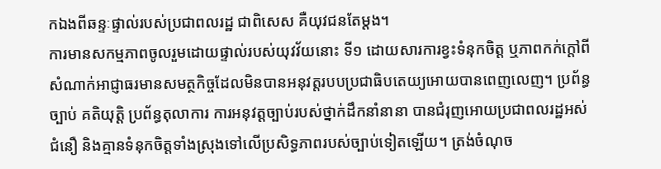កឯងពីឆន្ទៈផ្ទាល់របស់ប្រជាពលរដ្ឋ ជាពិសេស គឺយុវជនតែម្តង។
ការមានសកម្មភាពចូលរួមដោយផ្ទាល់របស់យុវវ័យនោះ ទី១ ដោយសារការខ្វះទំនុកចិត្ត ឬភាពកក់ក្តៅពីសំណាក់អាជ្ញាធរមានសមត្ថកិច្ចដែលមិនបានអនុវត្តរបបប្រជាធិបតេយ្យអោយបានពេញលេញ។ ប្រព័ន្ធច្បាប់ គតិយុត្តិ ប្រព័ន្ធតុលាការ ការអនុវត្តច្បាប់របស់ថ្នាក់ដឹកនាំនានា បានជំរុញអោយប្រជាពលរដ្ឋអស់ជំនឿ និងគ្មានទំនុកចិត្តទាំងស្រុងទៅលើប្រសិទ្ធភាពរបស់ច្បាប់ទៀតឡើយ។ ត្រង់ចំណុច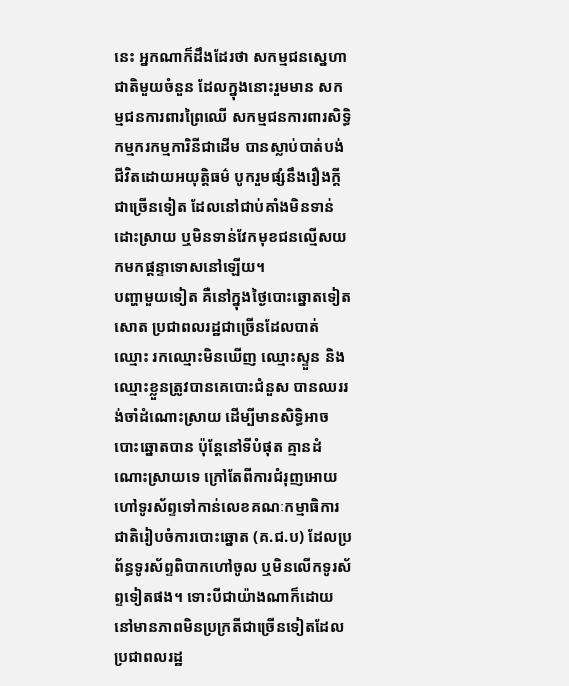នេះ អ្នកណាក៏ដឹងដែរថា សកម្មជនស្នេហាជាតិមួយចំនួន ដែលក្នុងនោះរួមមាន សកម្មជនការពារព្រៃឈើ សកម្មជនការពារសិទ្ធិកម្មករកម្មការិនីជាដើម បានស្លាប់បាត់បង់ជីវិតដោយអយុត្តិធម៌ បូករួមផ្សំនឹងរឿងក្តីជាច្រើនទៀត ដែលនៅជាប់គាំងមិនទាន់ដោះស្រាយ ឬមិនទាន់វែកមុខជនល្មើសយកមកផ្ដន្ទាទោសនៅឡើយ។
បញ្ហាមួយទៀត គឺនៅក្នុងថ្ងៃបោះឆ្នោតទៀតសោត ប្រជាពលរដ្ឋជាច្រើនដែលបាត់ឈ្មោះ រកឈ្មោះមិនឃើញ ឈ្មោះស្ទួន និងឈ្មោះខ្លួនត្រូវបានគេបោះជំនួស បានឈររង់ចាំដំណោះស្រាយ ដើម្បីមានសិទ្ធិអាចបោះឆ្នោតបាន ប៉ុន្តែនៅទីបំផុត គ្មានដំណោះស្រាយទេ ក្រៅតែពីការជំរុញអោយហៅទូរស័ព្ទទៅកាន់លេខគណៈកម្មាធិការជាតិរៀបចំការបោះឆ្នោត (គ.ជ.ប) ដែលប្រព័ន្ធទូរស័ព្ទពិបាកហៅចូល ឬមិនលើកទូរស័ព្ទទៀតផង។ ទោះបីជាយ៉ាងណាក៏ដោយ នៅមានភាពមិនប្រក្រតីជាច្រើនទៀតដែលប្រជាពលរដ្ឋ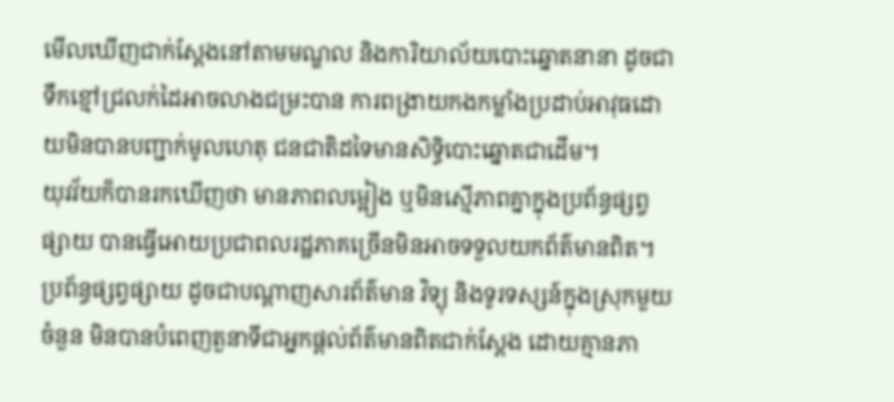មើលឃើញជាក់ស្តែងនៅតាមមណ្ឌល និងការិយាល័យបោះឆ្នោតនានា ដូចជា ទឹកខ្មៅជ្រលក់ដៃអាចលាងជម្រះបាន ការពង្រាយកងកម្លាំងប្រដាប់អាវុធដោយមិនបានបញ្ជាក់មូលហេតុ ជនជាតិដទៃមានសិទ្ធិបោះឆ្នោតជាដើម។
យុវវ័យក៏បានរកឃើញថា មានភាពលម្អៀង ឬមិនស្មើភាពគ្នាក្នុងប្រព័ន្ធផ្សព្វផ្សាយ បានធ្វើអោយប្រជាពលរដ្ឋភាគច្រើនមិនអាចទទួលយកព័ត៌មានពិត។ ប្រព័ន្ធផ្សព្វផ្សាយ ដូចជាបណ្ដាញសារព័ត៌មាន វិទ្យុ និងទូរទស្សន៍ក្នុងស្រុកមួយចំនួន មិនបានបំពេញតួនាទីជាអ្នកផ្តល់ព័ត៌មានពិតជាក់ស្ដែង ដោយគ្មានភា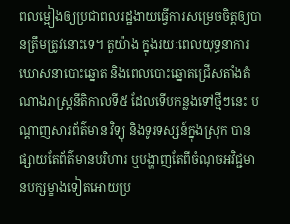ពលម្អៀងឲ្យប្រជាពលរដ្ឋងាយធ្វើការសម្រេចចិត្តឲ្យបានត្រឹមត្រូវនោះទេ។ តួយ៉ាង ក្នុងរយៈពេលយុទ្ធនាការឃោសនាបោះឆ្នោត និងពេលបោះឆ្នោតជ្រើសតាំងតំណាងរាស្ត្រនីតិកាលទី៥ ដែលទើបកន្លងទៅថ្មីៗនេះ បណ្ដាញសារព័ត៌មាន វិទ្យុ និងទូរទស្សន៍ក្នុងស្រុក បានផ្សាយតែព័ត៌មានបរិហារ ឬបង្ហាញតែពីចំណុចអវិជ្ជមានបក្សម្ខាងទៀតអោយប្រ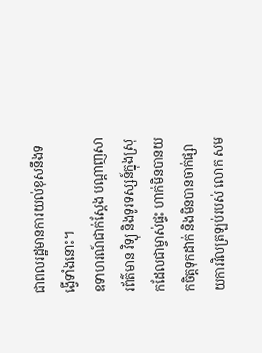ជាពលរដ្ឋមានការយល់ខុសនឹងទង្វើទាំងនោះ។
ឧទាហរណ៍ជាក់ស្តែង បណ្ដាញសារព័ត៌មាន វិទ្យុ និងទូរទស្សន៍ក្នុងស្រុកដែលជាម្ចាស់ផ្ទះ ហាក់មិនបានយកចិត្តទុកដាក់ និងមិនបានចាក់ផ្សាយការវិលត្រឡប់របស់ លោក សម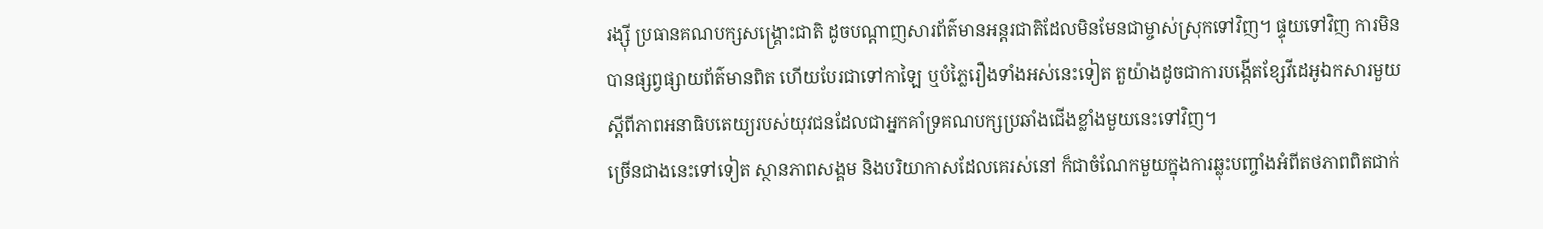រង្ស៊ី ប្រធានគណបក្សសង្គ្រោះជាតិ ដូចបណ្ដាញសារព័ត៌មានអន្តរជាតិដែលមិនមែនជាម្ចាស់ស្រុកទៅវិញ។ ផ្ទុយទៅវិញ ការមិនបានផ្សព្វផ្សាយព័ត៌មានពិត ហើយបែរជាទៅកាឡៃ ឬបំភ្លៃរឿងទាំងអស់នេះទៀត តួយ៉ាងដូចជាការបង្កើតខ្សែវីដេអូឯកសារមួយស្តីពីភាពអនាធិបតេយ្យរបស់យុវជនដែលជាអ្នកគាំទ្រគណបក្សប្រឆាំងជើងខ្លាំងមួយនេះទៅវិញ។
ច្រើនជាងនេះទៅទៀត ស្ថានភាពសង្គម និងបរិយាកាសដែលគេរស់នៅ ក៏ជាចំណែកមួយក្នុងការឆ្លុះបញ្ចាំងអំពីតថភាពពិតជាក់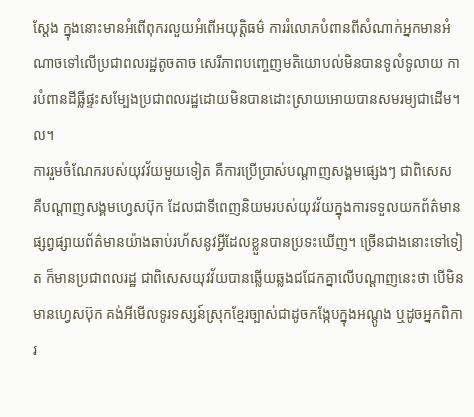ស្តែង ក្នុងនោះមានអំពើពុករលួយអំពើអយុត្តិធម៌ ការរំលោភបំពានពីសំណាក់អ្នកមានអំណាចទៅលើប្រជាពលរដ្ឋតូចតាច សេរីភាពបញ្ចេញមតិយោបល់មិនបានទូលំទូលាយ ការបំពានដីធ្លីផ្ទះសម្បែងប្រជាពលរដ្ឋដោយមិនបានដោះស្រាយអោយបានសមរម្យជាដើម។ល។
ការរួមចំណែករបស់យុវវ័យមួយទៀត គឺការប្រើប្រាស់បណ្ដាញសង្គមផ្សេងៗ ជាពិសេស គឺបណ្ដាញសង្គមហ្វេសប៊ុក ដែលជាទីពេញនិយមរបស់យុវវ័យក្នុងការទទួលយកព័ត៌មាន ផ្សព្វផ្សាយព័ត៌មានយ៉ាងឆាប់រហ័សនូវអ្វីដែលខ្លួនបានប្រទះឃើញ។ ច្រើនជាងនោះទៅទៀត ក៏មានប្រជាពលរដ្ឋ ជាពិសេសយុវវ័យបានឆ្លើយឆ្លងជជែកគ្នាលើបណ្ដាញនេះថា បើមិនមានហ្វេសប៊ុក គង់អីមើលទូរទស្សន៍ស្រុកខ្មែរច្បាស់ជាដូចកង្កែបក្នុងអណ្ដូង ឬដូចអ្នកពិការ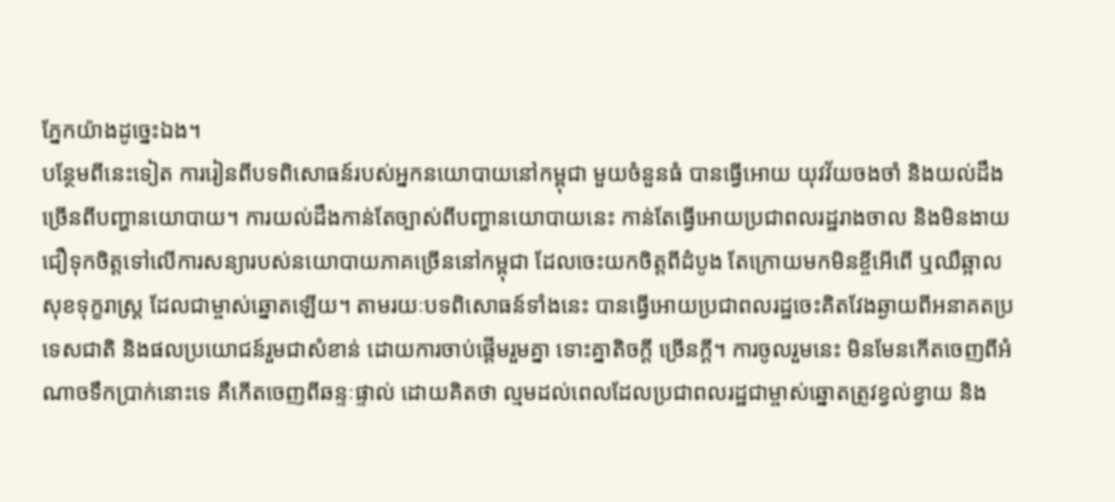ភ្នែកយ៉ាងដូច្នេះឯង។
បន្ថែមពីនេះទៀត ការរៀនពីបទពិសោធន៍របស់អ្នកនយោបាយនៅកម្ពុជា មួយចំនួនធំ បានធ្វើអោយ យុវវ័យចងចាំ និងយល់ដឹងច្រើនពីបញ្ហានយោបាយ។ ការយល់ដឹងកាន់តែច្បាស់ពីបញ្ហានយោបាយនេះ កាន់តែធ្វើអោយប្រជាពលរដ្ឋរាងចាល និងមិនងាយជឿទុកចិត្តទៅលើការសន្យារបស់នយោបាយភាគច្រើននៅកម្ពុជា ដែលចេះយកចិត្តពីដំបូង តែក្រោយមកមិនខ្ចីអើពើ ឬឈឺឆ្អាលសុខទុក្ខរាស្ត្រ ដែលជាម្ចាស់ឆ្នោតឡើយ។ តាមរយៈបទពិសោធន៍ទាំងនេះ បានធ្វើអោយប្រជាពលរដ្ឋចេះគិតវែងឆ្ងាយពីអនាគតប្រទេសជាតិ និងផលប្រយោជន៍រួមជាសំខាន់ ដោយការចាប់ផ្ដើមរួមគ្នា ទោះគ្នាតិចក្តី ច្រើនក្តី។ ការចូលរួមនេះ មិនមែនកើតចេញពីអំណាចទឹកប្រាក់នោះទេ គឺកើតចេញពីឆន្ទៈផ្ទាល់ ដោយគិតថា ល្មមដល់ពេលដែលប្រជាពលរដ្ឋជាម្ចាស់ឆ្នោតត្រូវខ្វល់ខ្វាយ និង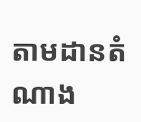តាមដានតំណាង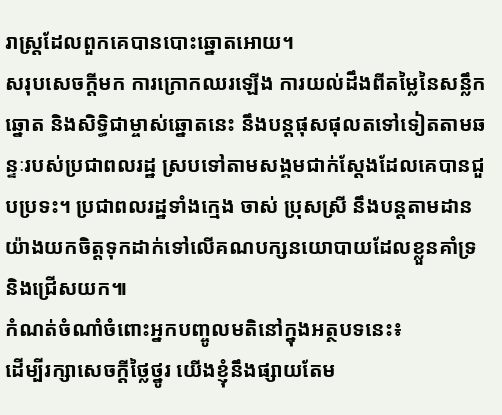រាស្ត្រដែលពួកគេបានបោះឆ្នោតអោយ។
សរុបសេចក្តីមក ការក្រោកឈរឡើង ការយល់ដឹងពីតម្លៃនៃសន្លឹកឆ្នោត និងសិទ្ធិជាម្ចាស់ឆ្នោតនេះ នឹងបន្តផុសផុលតទៅទៀតតាមឆន្ទៈរបស់ប្រជាពលរដ្ឋ ស្របទៅតាមសង្គមជាក់ស្តែងដែលគេបានជួបប្រទះ។ ប្រជាពលរដ្ឋទាំងក្មេង ចាស់ ប្រុសស្រី នឹងបន្តតាមដានយ៉ាងយកចិត្តទុកដាក់ទៅលើគណបក្សនយោបាយដែលខ្លួនគាំទ្រ និងជ្រើសយក៕
កំណត់ចំណាំចំពោះអ្នកបញ្ចូលមតិនៅក្នុងអត្ថបទនេះ៖
ដើម្បីរក្សាសេចក្ដីថ្លៃថ្នូរ យើងខ្ញុំនឹងផ្សាយតែម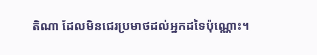តិណា ដែលមិនជេរប្រមាថដល់អ្នកដទៃប៉ុណ្ណោះ។